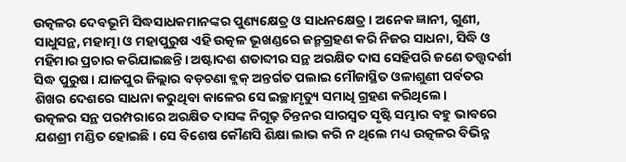ଉତ୍କଳର ଦେବଭୂମି ସିଦ୍ଧସାଧକମାନଙ୍କର ପୁଣ୍ୟକ୍ଷେତ୍ର ଓ ସାଧନକ୍ଷେତ୍ର। ଅନେକ ଜ୍ଞାନୀ, ଗୁଣୀ, ସାଧୁସନ୍ଥ, ମହାତ୍ମା ଓ ମହାପୁରୁଷ ଏହି ଉତ୍କଳ ଭୂଖଣ୍ଡରେ ଜନ୍ମଗ୍ରହଣ କରି ନିଜର ସାଧନା, ସିଦ୍ଧି ଓ ମହିମାର ପ୍ରଚାର କରିଯାଇଛନ୍ତି। ଅଷ୍ଟାଦଶ ଶତାବ୍ଦୀର ସନ୍ଥ ଅରକ୍ଷିତ ଦାସ ସେହିପରି ଜଣେ ତତ୍ତ୍ବଦର୍ଶୀ ସିଦ୍ଧ ପୁରୁଷ। ଯାଜପୁର ଜିଲ୍ଲାର ବଡ଼ଚଣା ବ୍ଲକ୍ ଅନ୍ତର୍ଗତ ପଲାଇ ମୌଜାସ୍ଥିତ ଓଳାଶୁଣୀ ପର୍ବତର ଶିଖର ଦେଶରେ ସାଧନା କରୁଥିବା କାଳେର ସେ ଇଚ୍ଛାମୃତ୍ୟୁ ସମାଧି ଗ୍ରହଣ କରିଥିଲେ।
ଉତ୍କଳର ସନ୍ଥ ପରମ୍ପରାରେ ଅରକ୍ଷିତ ଦାସଙ୍କ ନିଗୂଢ଼ ଚିନ୍ତନର ସାରସ୍ବତ ସୃଷ୍ଟି ସମ୍ଭାର ବହୁ ଭାବରେ ଯଶଶ୍ରୀ ମଣ୍ଡିତ ହୋଇଛି। ସେ ବିଶେଷ କୌଣସି ଶିକ୍ଷା ଲାଭ କରି ନ ଥିଲେ ମଧ୍ୟ ଉତ୍କଳର ବିଭିନ୍ନ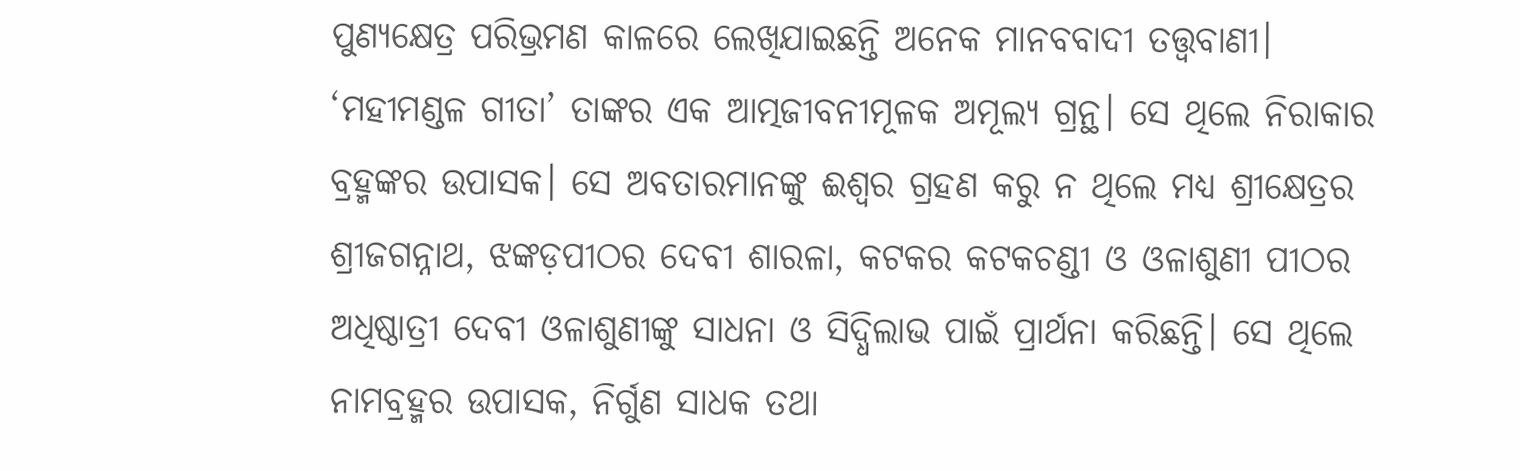ପୁଣ୍ୟକ୍ଷେତ୍ର ପରିଭ୍ରମଣ କାଳରେ ଲେଖିଯାଇଛନ୍ତି ଅନେକ ମାନବବାଦୀ ତତ୍ତ୍ବବାଣୀ। ‘ମହୀମଣ୍ଡଳ ଗୀତା’ ତାଙ୍କର ଏକ ଆତ୍ମଜୀବନୀମୂଳକ ଅମୂଲ୍ୟ ଗ୍ରନ୍ଥ। ସେ ଥିଲେ ନିରାକାର ବ୍ରହ୍ମଙ୍କର ଉପାସକ। ସେ ଅବତାରମାନଙ୍କୁ ଈଶ୍ବର ଗ୍ରହଣ କରୁ ନ ଥିଲେ ମଧ୍ୟ ଶ୍ରୀକ୍ଷେତ୍ରର ଶ୍ରୀଜଗନ୍ନାଥ, ଝଙ୍କଡ଼ପୀଠର ଦେବୀ ଶାରଳା, କଟକର କଟକଚଣ୍ଡୀ ଓ ଓଳାଶୁଣୀ ପୀଠର ଅଧିଷ୍ଠାତ୍ରୀ ଦେବୀ ଓଳାଶୁଣୀଙ୍କୁ ସାଧନା ଓ ସିଦ୍ଧିଲାଭ ପାଇଁ ପ୍ରାର୍ଥନା କରିଛନ୍ତି। ସେ ଥିଲେ ନାମବ୍ରହ୍ମର ଉପାସକ, ନିର୍ଗୁଣ ସାଧକ ତଥା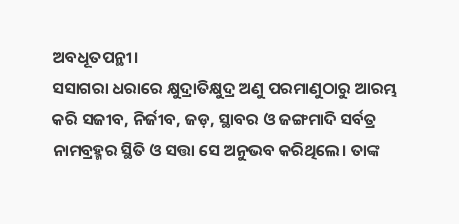ଅବଧୂତପନ୍ଥୀ।
ସସାଗରା ଧରାରେ କ୍ଷୁଦ୍ରାତିକ୍ଷୁଦ୍ର ଅଣୁ ପରମାଣୁଠାରୁ ଆରମ୍ଭ କରି ସଜୀବ, ନିର୍ଜୀବ, ଜଡ଼, ସ୍ଥାବର ଓ ଜଙ୍ଗମାଦି ସର୍ବତ୍ର ନାମବ୍ରହ୍ମର ସ୍ଥିତି ଓ ସତ୍ତା ସେ ଅନୁଭବ କରିଥିଲେ। ତାଙ୍କ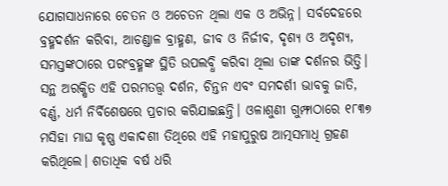ଯୋଗସାଧନାରେ ଚେତନ ଓ ଅଚେତନ ଥିଲା ଏକ ଓ ଅଭିନ୍ନ। ସର୍ବଦେହରେ ବ୍ରହ୍ମଦର୍ଶନ କରିବା, ଆଚଣ୍ଡାଳ ବ୍ରାହ୍ମଣ, ଜୀବ ଓ ନିର୍ଜୀବ, ଦୃଶ୍ୟ ଓ ଅଦୃଶ୍ୟ, ସମସ୍ତଙ୍କଠାରେ ପରଂବ୍ରହ୍ମଙ୍କ ସ୍ଥିତି ଉପଲବ୍ଧି କରିବା ଥିଲା ତାଙ୍କ ଦର୍ଶନର ଭିତ୍ତି। ସନ୍ଥ ଅରକ୍ଷିତ ଏହି ପରମତତ୍ତ୍ବ ଦର୍ଶନ, ଚିନ୍ତନ ଏବଂ ସମଦର୍ଶୀ ଭାବକୁ ଜାତି, ବର୍ଣ୍ଣ, ଧର୍ମ ନିର୍ବିଶେଷରେ ପ୍ରଚାର କରିଯାଇଛନ୍ତି। ଓଳାଶୁଣୀ ଗୁମ୍ଫାଠାରେ ୧୮୩୭ ମସିହା ମାଘ କୃଷ୍ଣ ଏକାଦଶୀ ତିଥିରେ ଏହି ମହାପୁରୁଷ ଆତ୍ମସମାଧି ଗ୍ରହଣ କରିଥିଲେ। ଶତାଧିକ ବର୍ଷ ଧରି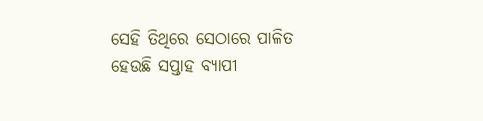ସେହି ତିଥିରେ ସେଠାରେ ପାଳିତ ହେଉଛି ସପ୍ତାହ ବ୍ୟାପୀ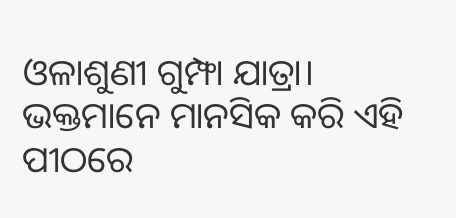ଓଳାଶୁଣୀ ଗୁମ୍ଫା ଯାତ୍ରା। ଭକ୍ତମାନେ ମାନସିକ କରି ଏହି ପୀଠରେ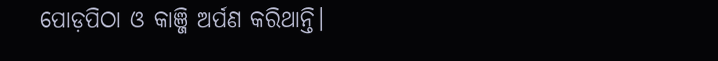ପୋଡ଼ପିଠା ଓ କାଞ୍ଜି ଅର୍ପଣ କରିଥାନ୍ତି।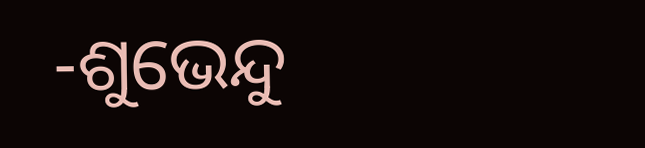-ଶୁଭେନ୍ଦୁ